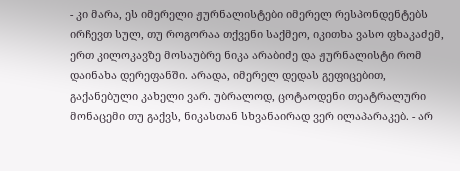- კი მარა, ეს იმერელი ჟურნალისტები იმერელ რესპონდენტებს ირჩევთ სულ, თუ როგორაა თქვენი საქმეო, იკითხა ვასო ფხაკაძემ, ერთ კილოკავზე მოსაუბრე ნიკა არაბიძე და ჟურნალისტი რომ დაინახა დერეფანში. არადა, იმერელ დედას გეფიცებით, გაქანებული კახელი ვარ. უბრალოდ, ცოტაოდენი თეატრალური მონაცემი თუ გაქვს, ნიკასთან სხვანაირად ვერ ილაპარაკებ. - არ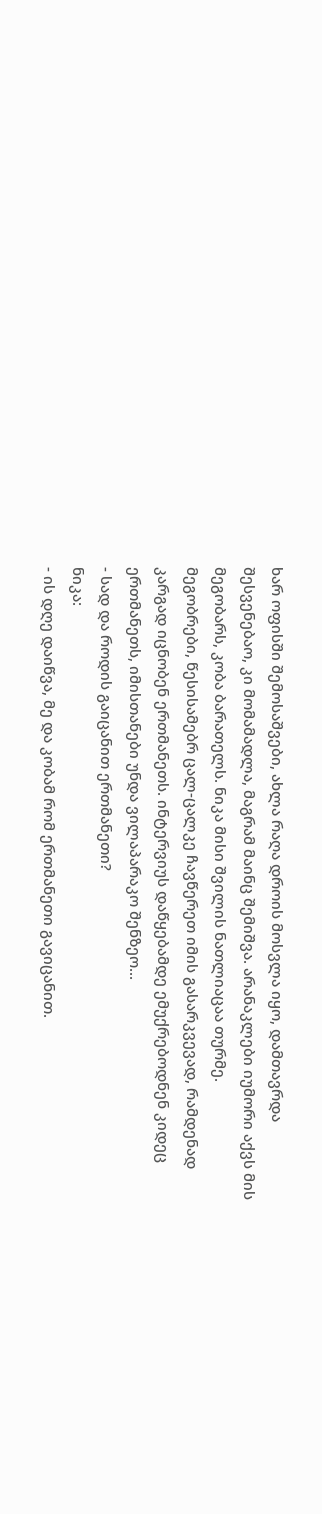ხარ ოფისში შემოსაშვები, ახლა რაღა დროის მოსვლა იყო, დამთავრდა შესვენებაო, კი მომამადლა, მაგრამ მაინც შემიშვა. არანაკლები იუმორი აქვს მის მეგობარს, კობა ბარათელს. ნიკა მისი შვილის ნათლიაცაა თურმე.
მეგობრები, წესისამებრ ცალ-ცალკე ჩავწერეთ იმის გასარკვევად, რამდენად კარგად იცნობენ ერთმანეთს. ინტერვიუს დაწყებამდე ემუქრებოდნენ კიდეც ერთმანეთს, იმისთანები უნდა ვილაპარაკო შენზეო...
- სად და როდის გაიცანით ერთმანეთი?
ნიკა:
- ის დღე დაიწვა, მე და კობამ რომ ერთმანეთი გავიცანით.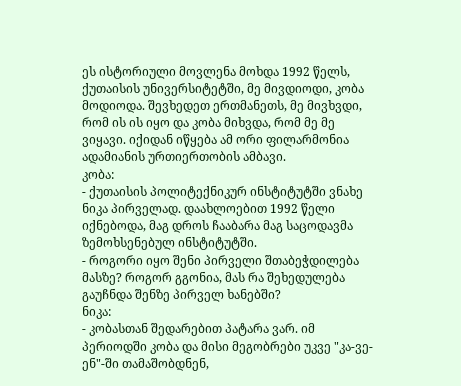ეს ისტორიული მოვლენა მოხდა 1992 წელს, ქუთაისის უნივერსიტეტში, მე მივდიოდი, კობა მოდიოდა. შევხედეთ ერთმანეთს, მე მივხვდი, რომ ის ის იყო და კობა მიხვდა, რომ მე მე ვიყავი. იქიდან იწყება ამ ორი ფილარმონია ადამიანის ურთიერთობის ამბავი.
კობა:
- ქუთაისის პოლიტექნიკურ ინსტიტუტში ვნახე ნიკა პირველად. დაახლოებით 1992 წელი იქნებოდა, მაგ დროს ჩააბარა მაგ საცოდავმა ზემოხსენებულ ინსტიტუტში.
- როგორი იყო შენი პირველი შთაბეჭდილება მასზე? როგორ გგონია, მას რა შეხედულება გაუჩნდა შენზე პირველ ხანებში?
ნიკა:
- კობასთან შედარებით პატარა ვარ. იმ პერიოდში კობა და მისი მეგობრები უკვე "კა-ვე-ენ"-ში თამაშობდნენ,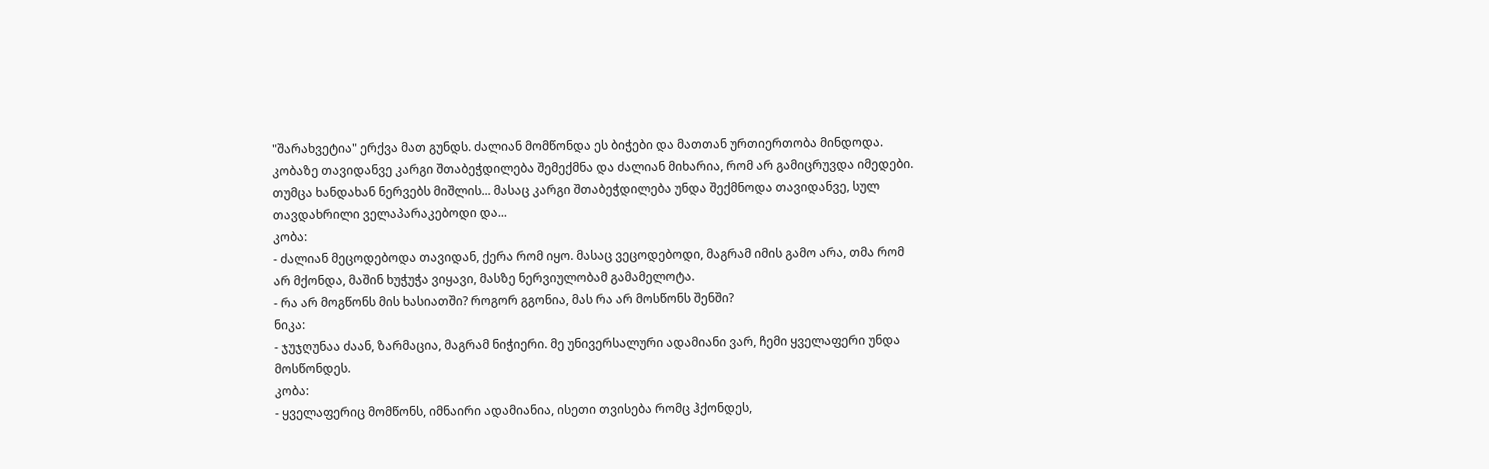"შარახვეტია" ერქვა მათ გუნდს. ძალიან მომწონდა ეს ბიჭები და მათთან ურთიერთობა მინდოდა. კობაზე თავიდანვე კარგი შთაბეჭდილება შემექმნა და ძალიან მიხარია, რომ არ გამიცრუვდა იმედები. თუმცა ხანდახან ნერვებს მიშლის... მასაც კარგი შთაბეჭდილება უნდა შექმნოდა თავიდანვე, სულ თავდახრილი ველაპარაკებოდი და...
კობა:
- ძალიან მეცოდებოდა თავიდან, ქერა რომ იყო. მასაც ვეცოდებოდი, მაგრამ იმის გამო არა, თმა რომ არ მქონდა, მაშინ ხუჭუჭა ვიყავი, მასზე ნერვიულობამ გამამელოტა.
- რა არ მოგწონს მის ხასიათში? როგორ გგონია, მას რა არ მოსწონს შენში?
ნიკა:
- ჯუჯღუნაა ძაან, ზარმაცია, მაგრამ ნიჭიერი. მე უნივერსალური ადამიანი ვარ, ჩემი ყველაფერი უნდა მოსწონდეს.
კობა:
- ყველაფერიც მომწონს, იმნაირი ადამიანია, ისეთი თვისება რომც ჰქონდეს,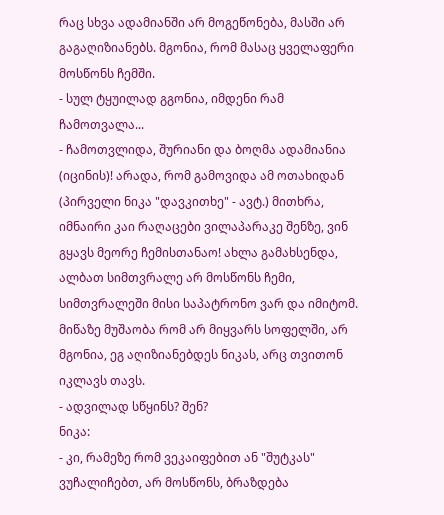რაც სხვა ადამიანში არ მოგეწონება, მასში არ გაგაღიზიანებს. მგონია, რომ მასაც ყველაფერი მოსწონს ჩემში.
- სულ ტყუილად გგონია, იმდენი რამ ჩამოთვალა...
- ჩამოთვლიდა, შურიანი და ბოღმა ადამიანია (იცინის)! არადა, რომ გამოვიდა ამ ოთახიდან (პირველი ნიკა "დავკითხე" - ავტ.) მითხრა, იმნაირი კაი რაღაცები ვილაპარაკე შენზე, ვინ გყავს მეორე ჩემისთანაო! ახლა გამახსენდა, ალბათ სიმთვრალე არ მოსწონს ჩემი, სიმთვრალეში მისი საპატრონო ვარ და იმიტომ. მიწაზე მუშაობა რომ არ მიყვარს სოფელში, არ მგონია, ეგ აღიზიანებდეს ნიკას, არც თვითონ იკლავს თავს.
- ადვილად სწყინს? შენ?
ნიკა:
- კი, რამეზე რომ ვეკაიფებით ან "შუტკას" ვუჩალიჩებთ, არ მოსწონს, ბრაზდება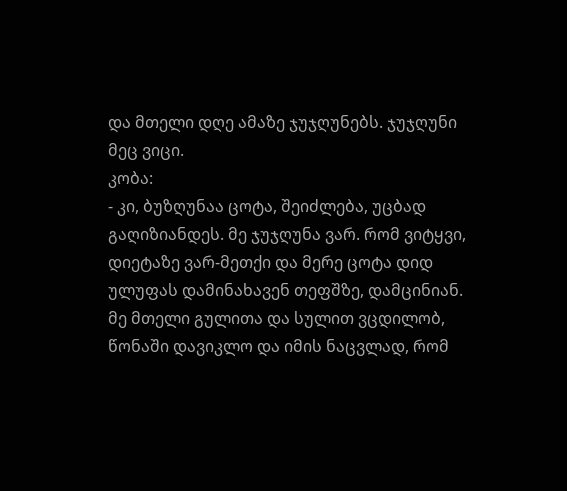და მთელი დღე ამაზე ჯუჯღუნებს. ჯუჯღუნი მეც ვიცი.
კობა:
- კი, ბუზღუნაა ცოტა, შეიძლება, უცბად გაღიზიანდეს. მე ჯუჯღუნა ვარ. რომ ვიტყვი, დიეტაზე ვარ-მეთქი და მერე ცოტა დიდ ულუფას დამინახავენ თეფშზე, დამცინიან. მე მთელი გულითა და სულით ვცდილობ, წონაში დავიკლო და იმის ნაცვლად, რომ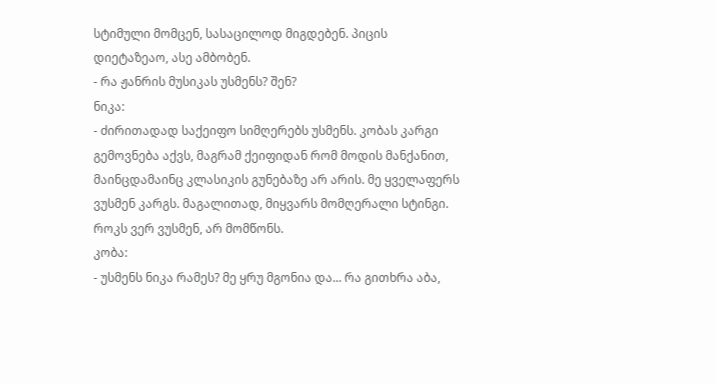სტიმული მომცენ, სასაცილოდ მიგდებენ. პიცის დიეტაზეაო, ასე ამბობენ.
- რა ჟანრის მუსიკას უსმენს? შენ?
ნიკა:
- ძირითადად საქეიფო სიმღერებს უსმენს. კობას კარგი გემოვნება აქვს, მაგრამ ქეიფიდან რომ მოდის მანქანით, მაინცდამაინც კლასიკის გუნებაზე არ არის. მე ყველაფერს ვუსმენ კარგს. მაგალითად, მიყვარს მომღერალი სტინგი. როკს ვერ ვუსმენ, არ მომწონს.
კობა:
- უსმენს ნიკა რამეს? მე ყრუ მგონია და... რა გითხრა აბა,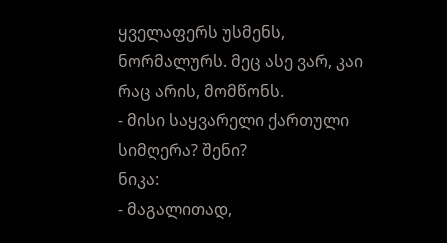ყველაფერს უსმენს, ნორმალურს. მეც ასე ვარ, კაი რაც არის, მომწონს.
- მისი საყვარელი ქართული სიმღერა? შენი?
ნიკა:
- მაგალითად,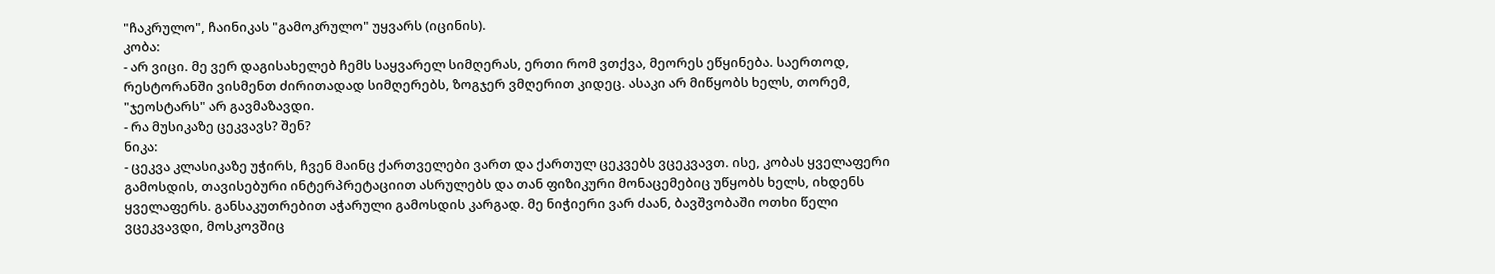"ჩაკრულო", ჩაინიკას "გამოკრულო" უყვარს (იცინის).
კობა:
- არ ვიცი. მე ვერ დაგისახელებ ჩემს საყვარელ სიმღერას, ერთი რომ ვთქვა, მეორეს ეწყინება. საერთოდ, რესტორანში ვისმენთ ძირითადად სიმღერებს, ზოგჯერ ვმღერით კიდეც. ასაკი არ მიწყობს ხელს, თორემ, "ჯეოსტარს" არ გავმაზავდი.
- რა მუსიკაზე ცეკვავს? შენ?
ნიკა:
- ცეკვა კლასიკაზე უჭირს, ჩვენ მაინც ქართველები ვართ და ქართულ ცეკვებს ვცეკვავთ. ისე, კობას ყველაფერი გამოსდის, თავისებური ინტერპრეტაციით ასრულებს და თან ფიზიკური მონაცემებიც უწყობს ხელს, იხდენს ყველაფერს. განსაკუთრებით აჭარული გამოსდის კარგად. მე ნიჭიერი ვარ ძაან, ბავშვობაში ოთხი წელი ვცეკვავდი, მოსკოვშიც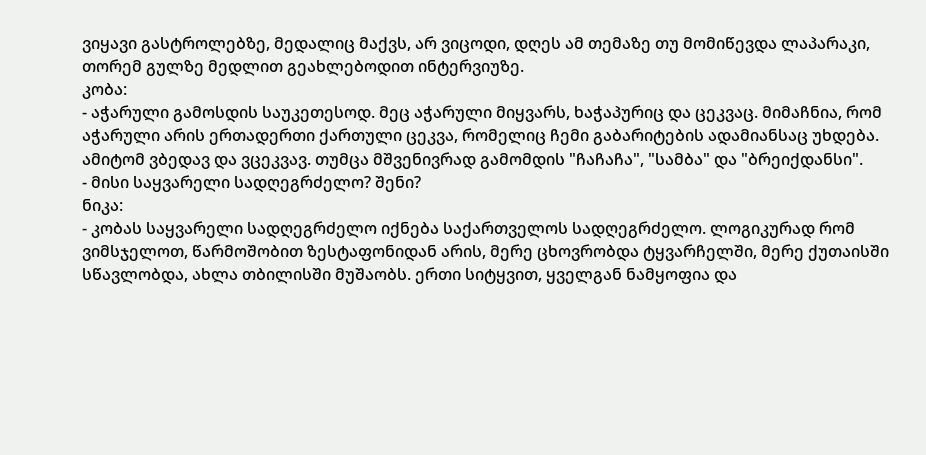ვიყავი გასტროლებზე, მედალიც მაქვს, არ ვიცოდი, დღეს ამ თემაზე თუ მომიწევდა ლაპარაკი, თორემ გულზე მედლით გეახლებოდით ინტერვიუზე.
კობა:
- აჭარული გამოსდის საუკეთესოდ. მეც აჭარული მიყვარს, ხაჭაპურიც და ცეკვაც. მიმაჩნია, რომ აჭარული არის ერთადერთი ქართული ცეკვა, რომელიც ჩემი გაბარიტების ადამიანსაც უხდება. ამიტომ ვბედავ და ვცეკვავ. თუმცა მშვენივრად გამომდის "ჩაჩაჩა", "სამბა" და "ბრეიქდანსი".
- მისი საყვარელი სადღეგრძელო? შენი?
ნიკა:
- კობას საყვარელი სადღეგრძელო იქნება საქართველოს სადღეგრძელო. ლოგიკურად რომ ვიმსჯელოთ, წარმოშობით ზესტაფონიდან არის, მერე ცხოვრობდა ტყვარჩელში, მერე ქუთაისში სწავლობდა, ახლა თბილისში მუშაობს. ერთი სიტყვით, ყველგან ნამყოფია და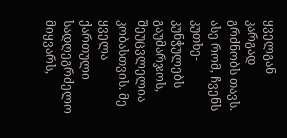ყველგან კარგად გრძნობს თავს. ასე რომ, ჩვენს კუთხე-კუნჭულებს გაუმარჯოს, შეუცვლელია კობასთვის. მე ყველა ქართული სადღეგრძელო მიყვარს,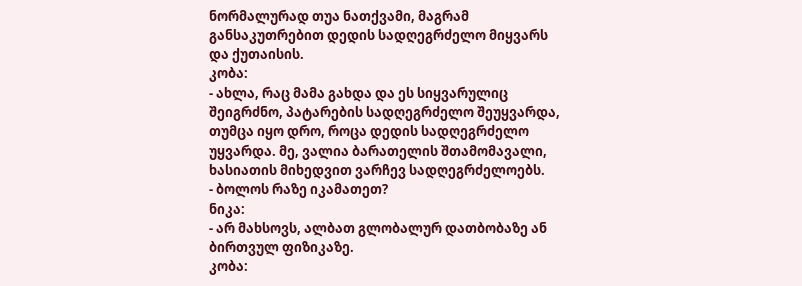ნორმალურად თუა ნათქვამი, მაგრამ განსაკუთრებით დედის სადღეგრძელო მიყვარს და ქუთაისის.
კობა:
- ახლა, რაც მამა გახდა და ეს სიყვარულიც შეიგრძნო, პატარების სადღეგრძელო შეუყვარდა, თუმცა იყო დრო, როცა დედის სადღეგრძელო უყვარდა. მე, ვალია ბარათელის შთამომავალი, ხასიათის მიხედვით ვარჩევ სადღეგრძელოებს.
- ბოლოს რაზე იკამათეთ?
ნიკა:
- არ მახსოვს, ალბათ გლობალურ დათბობაზე ან ბირთვულ ფიზიკაზე.
კობა: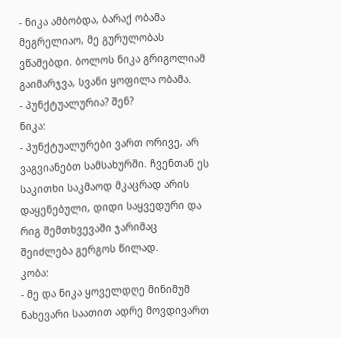- ნიკა ამბობდა, ბარაქ ობამა მეგრელიაო, მე გურულობას ვწამებდი. ბოლოს ნიკა გრიგოლიამ გაიმარჯვა, სვანი ყოფილა ობამა.
- პუნქტუალურია? შენ?
ნიკა:
- პუნქტუალურები ვართ ორივე, არ ვაგვიანებთ სამსახურში. ჩვენთან ეს საკითხი საკმაოდ მკაცრად არის დაყენებული, დიდი საყვედური და რიგ შემთხვევაში ჯარიმაც შეიძლება გერგოს წილად.
კობა:
- მე და ნიკა ყოველდღე მინიმუმ ნახევარი საათით ადრე მოვდივართ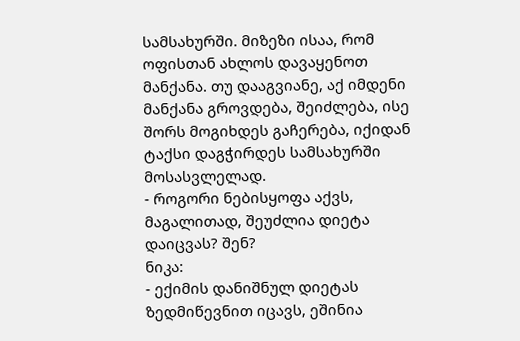სამსახურში. მიზეზი ისაა, რომ ოფისთან ახლოს დავაყენოთ მანქანა. თუ დააგვიანე, აქ იმდენი მანქანა გროვდება, შეიძლება, ისე შორს მოგიხდეს გაჩერება, იქიდან ტაქსი დაგჭირდეს სამსახურში მოსასვლელად.
- როგორი ნებისყოფა აქვს, მაგალითად, შეუძლია დიეტა დაიცვას? შენ?
ნიკა:
- ექიმის დანიშნულ დიეტას ზედმიწევნით იცავს, ეშინია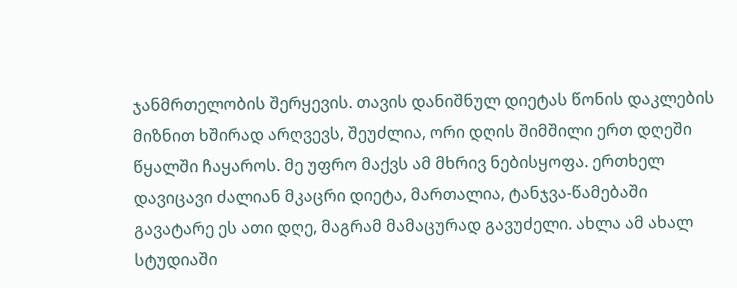ჯანმრთელობის შერყევის. თავის დანიშნულ დიეტას წონის დაკლების მიზნით ხშირად არღვევს, შეუძლია, ორი დღის შიმშილი ერთ დღეში წყალში ჩაყაროს. მე უფრო მაქვს ამ მხრივ ნებისყოფა. ერთხელ დავიცავი ძალიან მკაცრი დიეტა, მართალია, ტანჯვა-წამებაში გავატარე ეს ათი დღე, მაგრამ მამაცურად გავუძელი. ახლა ამ ახალ სტუდიაში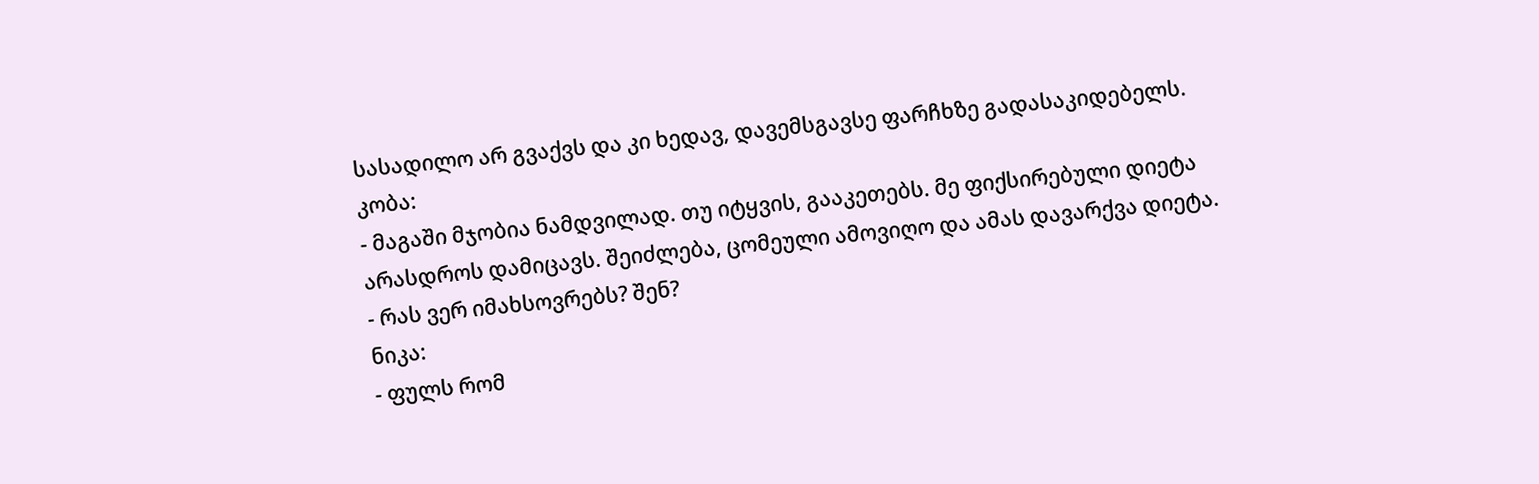სასადილო არ გვაქვს და კი ხედავ, დავემსგავსე ფარჩხზე გადასაკიდებელს.
კობა:
- მაგაში მჯობია ნამდვილად. თუ იტყვის, გააკეთებს. მე ფიქსირებული დიეტა არასდროს დამიცავს. შეიძლება, ცომეული ამოვიღო და ამას დავარქვა დიეტა.
- რას ვერ იმახსოვრებს? შენ?
ნიკა:
- ფულს რომ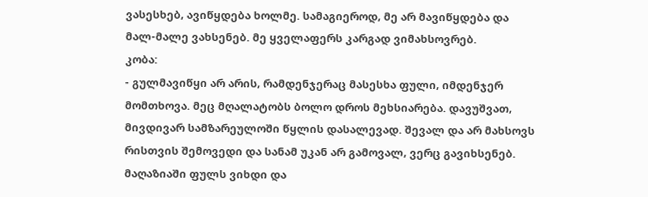ვასესხებ, ავიწყდება ხოლმე. სამაგიეროდ, მე არ მავიწყდება და მალ-მალე ვახსენებ. მე ყველაფერს კარგად ვიმახსოვრებ.
კობა:
- გულმავიწყი არ არის, რამდენჯერაც მასესხა ფული, იმდენჯერ მომთხოვა. მეც მღალატობს ბოლო დროს მეხსიარება. დავუშვათ, მივდივარ სამზარეულოში წყლის დასალევად. შევალ და არ მახსოვს რისთვის შემოვედი და სანამ უკან არ გამოვალ, ვერც გავიხსენებ. მაღაზიაში ფულს ვიხდი და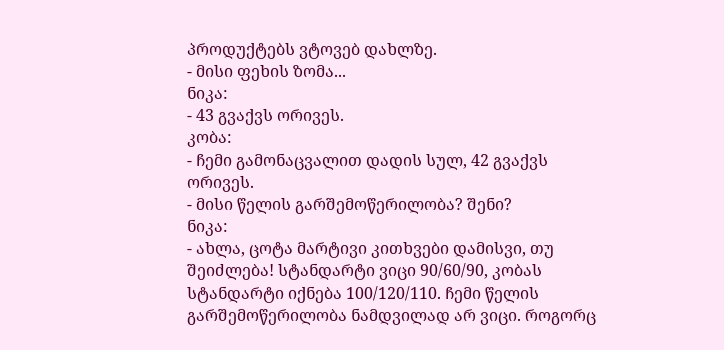პროდუქტებს ვტოვებ დახლზე.
- მისი ფეხის ზომა...
ნიკა:
- 43 გვაქვს ორივეს.
კობა:
- ჩემი გამონაცვალით დადის სულ, 42 გვაქვს ორივეს.
- მისი წელის გარშემოწერილობა? შენი?
ნიკა:
- ახლა, ცოტა მარტივი კითხვები დამისვი, თუ შეიძლება! სტანდარტი ვიცი 90/60/90, კობას სტანდარტი იქნება 100/120/110. ჩემი წელის გარშემოწერილობა ნამდვილად არ ვიცი. როგორც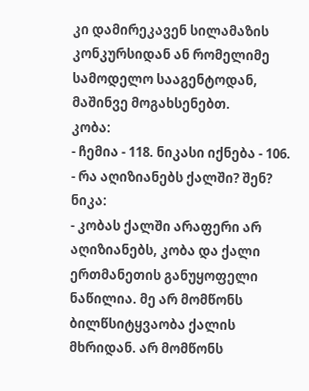კი დამირეკავენ სილამაზის კონკურსიდან ან რომელიმე სამოდელო სააგენტოდან, მაშინვე მოგახსენებთ.
კობა:
- ჩემია - 118. ნიკასი იქნება - 106.
- რა აღიზიანებს ქალში? შენ?
ნიკა:
- კობას ქალში არაფერი არ აღიზიანებს, კობა და ქალი ერთმანეთის განუყოფელი ნაწილია. მე არ მომწონს ბილწსიტყვაობა ქალის მხრიდან. არ მომწონს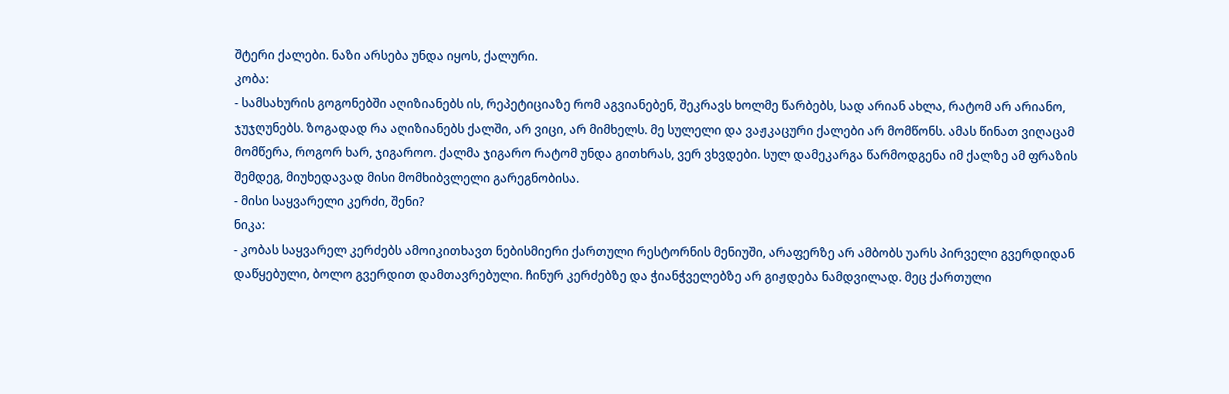შტერი ქალები. ნაზი არსება უნდა იყოს, ქალური.
კობა:
- სამსახურის გოგონებში აღიზიანებს ის, რეპეტიციაზე რომ აგვიანებენ, შეკრავს ხოლმე წარბებს, სად არიან ახლა, რატომ არ არიანო, ჯუჯღუნებს. ზოგადად რა აღიზიანებს ქალში, არ ვიცი, არ მიმხელს. მე სულელი და ვაჟკაცური ქალები არ მომწონს. ამას წინათ ვიღაცამ მომწერა, როგორ ხარ, ჯიგაროო. ქალმა ჯიგარო რატომ უნდა გითხრას, ვერ ვხვდები. სულ დამეკარგა წარმოდგენა იმ ქალზე ამ ფრაზის შემდეგ, მიუხედავად მისი მომხიბვლელი გარეგნობისა.
- მისი საყვარელი კერძი, შენი?
ნიკა:
- კობას საყვარელ კერძებს ამოიკითხავთ ნებისმიერი ქართული რესტორნის მენიუში, არაფერზე არ ამბობს უარს პირველი გვერდიდან დაწყებული, ბოლო გვერდით დამთავრებული. ჩინურ კერძებზე და ჭიანჭველებზე არ გიჟდება ნამდვილად. მეც ქართული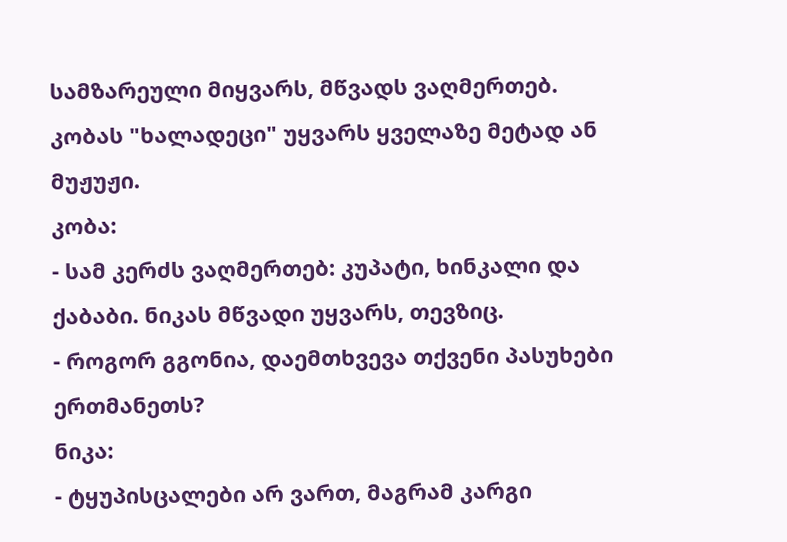სამზარეული მიყვარს, მწვადს ვაღმერთებ. კობას "ხალადეცი" უყვარს ყველაზე მეტად ან მუჟუჟი.
კობა:
- სამ კერძს ვაღმერთებ: კუპატი, ხინკალი და ქაბაბი. ნიკას მწვადი უყვარს, თევზიც.
- როგორ გგონია, დაემთხვევა თქვენი პასუხები ერთმანეთს?
ნიკა:
- ტყუპისცალები არ ვართ, მაგრამ კარგი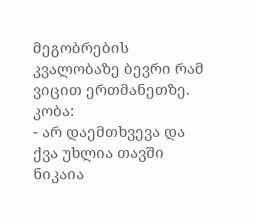მეგობრების კვალობაზე ბევრი რამ ვიცით ერთმანეთზე.
კობა:
- არ დაემთხვევა და ქვა უხლია თავში ნიკაია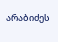არაბიძეს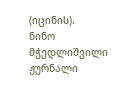(იცინის).
ნინო მჭედლიშვილი
ჟურნალი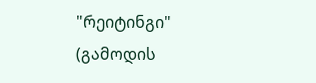"რეიტინგი"
(გამოდის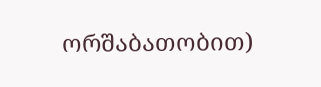ორშაბათობით)